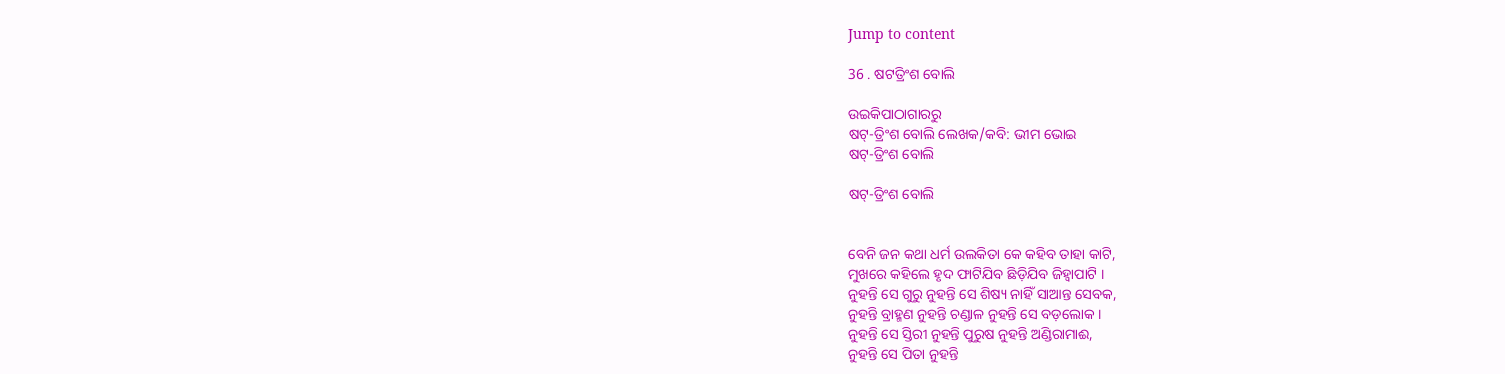Jump to content

36 . ଷଟତ୍ରିଂଶ ବୋଲି

ଉଇକିପାଠାଗାର‌ରୁ
ଷଟ୍-ତ୍ରିଂଶ ବୋଲି ଲେଖକ/କବି: ଭୀମ ଭୋଇ
ଷଟ୍-ତ୍ରିଂଶ ବୋଲି

ଷଟ୍-ତ୍ରିଂଶ ବୋଲି


ବେନି ଜନ କଥା ଧର୍ମ ଉଲକିତା କେ କହିବ ତାହା କାଟି,
ମୁଖରେ କହିଲେ ହୃଦ ଫାଟିଯିବ ଛିଡ଼ିଯିବ ଜିହ୍ୱାପାଟି ।
ନୁହନ୍ତି ସେ ଗୁରୁ ନୁହନ୍ତି ସେ ଶିଷ୍ୟ ନାହିଁ ସାଆନ୍ତ ସେବକ,
ନୁହନ୍ତି ବ୍ରାହ୍ମଣ ନୁହନ୍ତି ଚଣ୍ଡାଳ ନୁହନ୍ତି ସେ ବଡ଼ଲୋକ ।
ନୁହନ୍ତି ସେ ସ୍ତିରୀ ନୁହନ୍ତି ପୁରୁଷ ନୁହନ୍ତି ଅଣ୍ଡିରାମାଈ,
ନୁହନ୍ତି ସେ ପିତା ନୁହନ୍ତି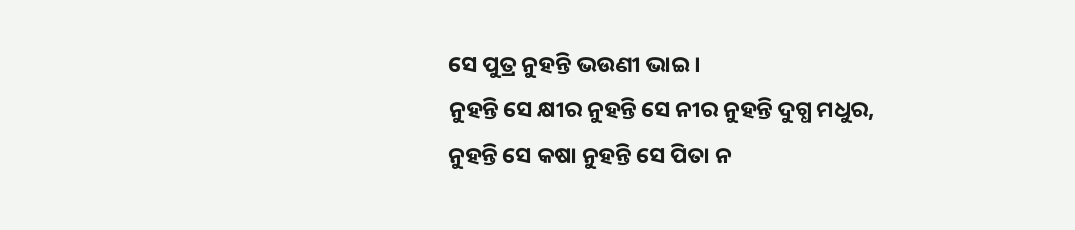ସେ ପୁତ୍ର ନୁହନ୍ତି ଭଉଣୀ ଭାଇ ।
ନୁହନ୍ତି ସେ କ୍ଷୀର ନୁହନ୍ତି ସେ ନୀର ନୁହନ୍ତି ଦୁଗ୍ଧ ମଧୁର,
ନୁହନ୍ତି ସେ କଷା ନୁହନ୍ତି ସେ ପିତା ନ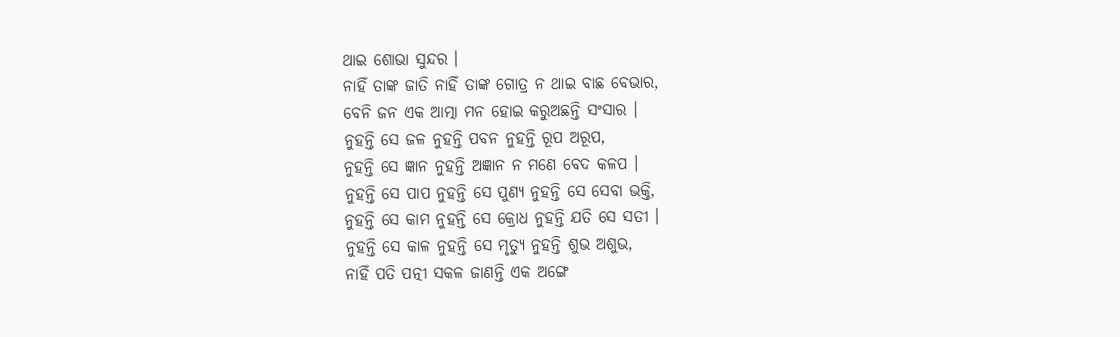ଥାଇ ଶୋଭା ସୁନ୍ଦର ।
ନାହିଁ ତାଙ୍କ ଜାତି ନାହିଁ ତାଙ୍କ ଗୋତ୍ର ନ ଥାଇ ବାଛ ବେଭାର,
ବେନି ଜନ ଏକ ଆତ୍ମା ମନ ହୋଇ କରୁଅଛନ୍ତି ସଂସାର ।
ନୁହନ୍ତି ସେ ଜଳ ନୁହନ୍ତି ପବନ ନୁହନ୍ତି ରୂପ ଅରୂପ,
ନୁହନ୍ତି ସେ ଜ୍ଞାନ ନୁହନ୍ତି ଅଜ୍ଞାନ ନ ମଣେ ବେଦ କଳପ ।
ନୁହନ୍ତି ସେ ପାପ ନୁହନ୍ତି ସେ ପୁଣ୍ୟ ନୁହନ୍ତି ସେ ସେବା ଭକ୍ତି,
ନୁହନ୍ତି ସେ କାମ ନୁହନ୍ତି ସେ କ୍ରୋଧ ନୁହନ୍ତି ଯତି ସେ ସତୀ ।
ନୁହନ୍ତି ସେ କାଳ ନୁହନ୍ତି ସେ ମୃତ୍ୟୁ ନୁହନ୍ତି ଶୁଭ ଅଶୁଭ,
ନାହିଁ ପତି ପତ୍ନୀ ସକଳ ଜାଣନ୍ତି ଏକ ଅଙ୍ଗେ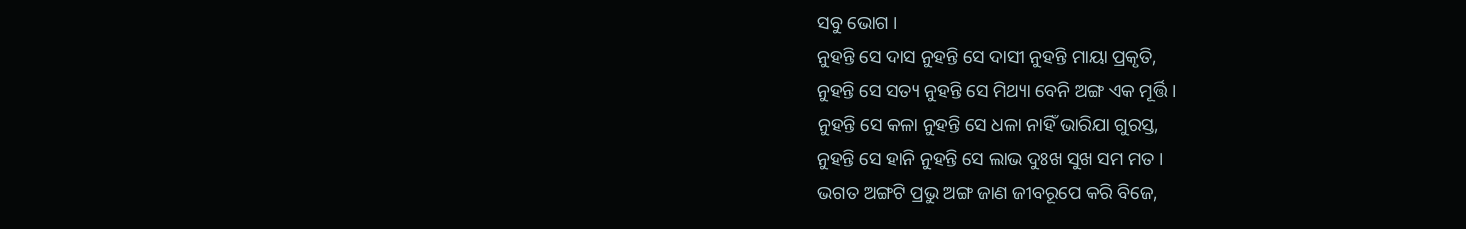ସବୁ ଭୋଗ ।
ନୁହନ୍ତି ସେ ଦାସ ନୁହନ୍ତି ସେ ଦାସୀ ନୁହନ୍ତି ମାୟା ପ୍ରକୃତି,
ନୁହନ୍ତି ସେ ସତ୍ୟ ନୁହନ୍ତି ସେ ମିଥ୍ୟା ବେନି ଅଙ୍ଗ ଏକ ମୂର୍ତ୍ତି ।
ନୁହନ୍ତି ସେ କଳା ନୁହନ୍ତି ସେ ଧଳା ନାହିଁ ଭାରିଯା ଗୁରସ୍ତ,
ନୁହନ୍ତି ସେ ହାନି ନୁହନ୍ତି ସେ ଲାଭ ଦୁଃଖ ସୁଖ ସମ ମତ ।
ଭଗତ ଅଙ୍ଗଟି ପ୍ରଭୁ ଅଙ୍ଗ ଜାଣ ଜୀବରୂପେ କରି ବିଜେ,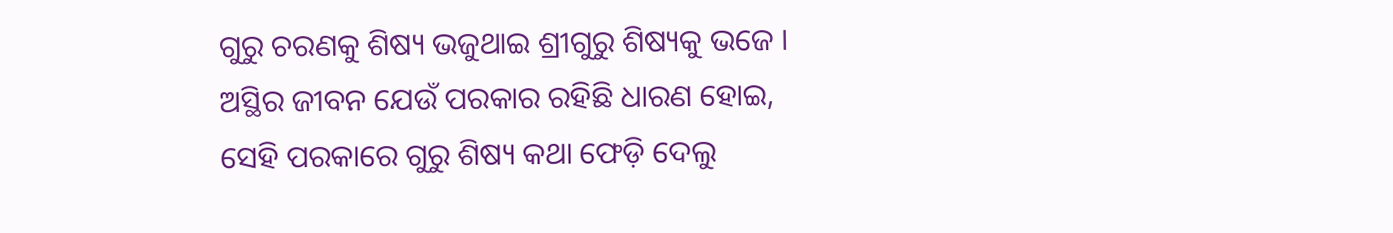ଗୁରୁ ଚରଣକୁ ଶିଷ୍ୟ ଭଜୁଥାଇ ଶ୍ରୀଗୁରୁ ଶିଷ୍ୟକୁ ଭଜେ ।
ଅସ୍ଥିର ଜୀବନ ଯେଉଁ ପରକାର ରହିଛି ଧାରଣ ହୋଇ,
ସେହି ପରକାରେ ଗୁରୁ ଶିଷ୍ୟ କଥା ଫେଡ଼ି ଦେଲୁ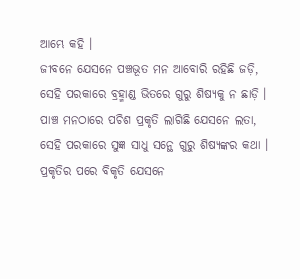ଆମ୍ଭେ କହି ।
ଜୀବନେ ଯେସନେ ପଞ୍ଚଭୂତ ମନ ଆବୋରି ରହିଛି ଜଡ଼ି,
ସେହି ପରକାରେ ବ୍ରହ୍ମାଣ୍ଡ ଭିତରେ ଗୁରୁ ଶିଷ୍ୟକୁ ନ ଛାଡ଼ି ।
ପାଞ୍ଚ ମନଠାରେ ପଚିଶ ପ୍ରକୃତି ଲାଗିଛି ଯେସନେ ଲତା,
ସେହି ପରକାରେ ସୁଜ୍ଞ ସାଧୁ ସନ୍ଥେ ଗୁରୁ ଶିଷ୍ୟଙ୍କର କଥା ।
ପ୍ରକୃତିର ପରେ ବିକୃତି ଯେସନେ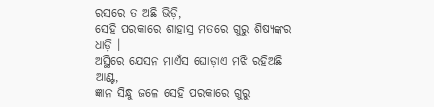ରସରେ ତ ଅଛି ଭିଡ଼ି,
ସେହି ପରକାରେ ଶାହାସ୍ର ମତରେ ଗୁରୁ ଶିଷ୍ୟଙ୍କର ଧାଡ଼ି ।
ଅସ୍ଥିରେ ଯେସନ ମାଏଁସ ଘୋଡ଼ାଏ ମଝି ରହିଅଛି ଆଣ୍ଟ,
ଜ୍ଞାନ ସିନ୍ଧୁ ଜଳେ ସେହି ପରକାରେ ଗୁରୁ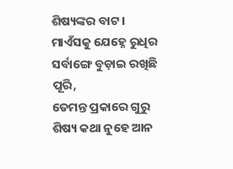ଶିଷ୍ୟଙ୍କର ବାଟ ।
ମାଏଁସକୁ ଯେହ୍ନେ ରୁଧିର ସର୍ବାଙ୍ଗେ ବୁଡ଼ାଇ ରଖିଛି ପୂରି,
ତେମନ୍ତ ପ୍ରକାରେ ଗୁରୁ ଶିଷ୍ୟ କଥା ନୁହେ ଆନ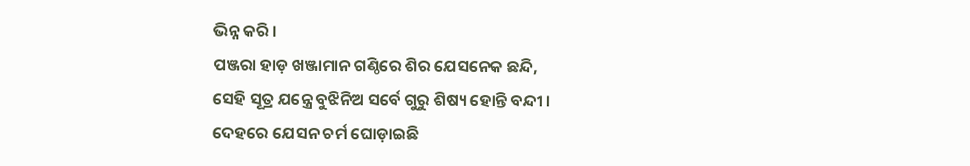ଭିନ୍ନ କରି ।
ପଞ୍ଜରା ହାଡ଼ ଖଞ୍ଜାମାନ ଗଣ୍ଠିରେ ଶିର ଯେସନେକ ଛନ୍ଦି,
ସେହି ସୂତ୍ର ଯନ୍ତ୍ରେ ବୁଝିନିଅ ସର୍ବେ ଗୁରୁ ଶିଷ୍ୟ ହୋନ୍ତି ବନ୍ଦୀ ।
ଦେହରେ ଯେସନ ଚର୍ମ ଘୋଡ଼ାଇଛି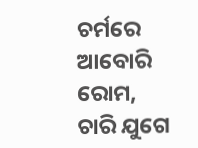ଚର୍ମରେ ଆବୋରି ରୋମ,
ଚାରି ଯୁଗେ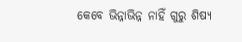କେବେ ଭିନ୍ନାଭିନ୍ନ ନାହିଁ ଗୁରୁ ଶିଷ୍ୟ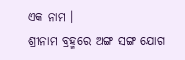ଏକ ନାମ ।
ଶ୍ରୀନାମ ବ୍ରହ୍ମରେ ଅଙ୍ଗ ସଙ୍ଗ ଯୋଗ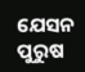ଯେସନ ପୁରୁଷ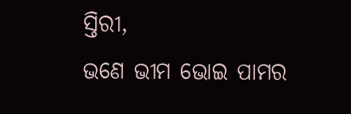ସ୍ତିରୀ,
ଭଣେ ଭୀମ ଭୋଇ ପାମର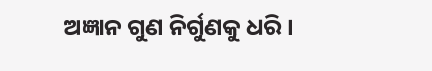ଅଜ୍ଞାନ ଗୁଣ ନିର୍ଗୁଣକୁ ଧରି ।